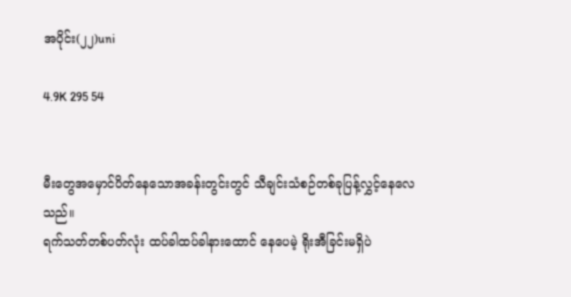အပိုင်း(၂၂)uni

4.9K 295 54


မီးတွေအမှောင်ပိတ်နေသောအခန်းတွင်းတွင် သီချင်းသံစဉ်တစ်ခုပြန့်လွှင့်နေလေသည်။
ရက်သတ်တစ်ပတ်လုံး ထပ်ခါထပ်ခါနားထောင် နေပေမဲ့ ရိုးအီခြင်းမရှိပဲ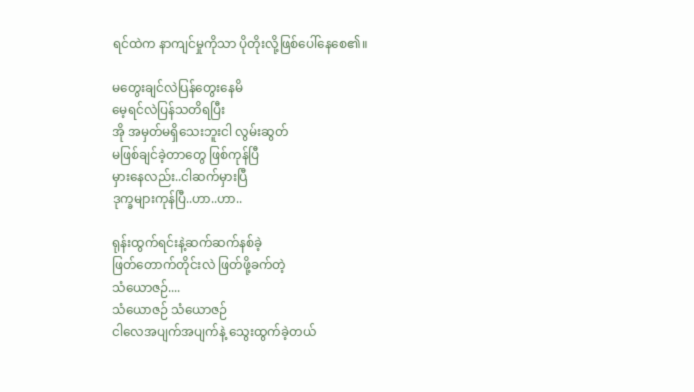ရင်ထဲက နာကျင်မှုကိုသာ ပိုတိုးလို့ဖြစ်ပေါ်နေစေ၏။

မတွေးချင်လဲပြန်တွေးနေမိ
မေ့ရင်လဲပြန်သတိရပြီး
အို အမှတ်မရှိသေးဘူးငါ လွမ်းဆွတ်
မဖြစ်ချင်ခဲ့တာတွေ ဖြစ်ကုန်ပြီ
မှားနေလည်း..ငါဆက်မှားပြီ
ဒုက္ခများကုန်ပြီ..ဟာ..ဟာ..

ရုန်းထွက်ရင်းနဲ့ဆက်ဆက်နစ်ခဲ့
ဖြတ်တောက်တိုင်းလဲ ဖြတ်ဖို့ခက်တဲ့
သံယောဇဉ်....
သံယောဇဉ် သံယောဇဉ်
ငါလေအပျက်အပျက်နဲ့ သွေးထွက်ခဲ့တယ်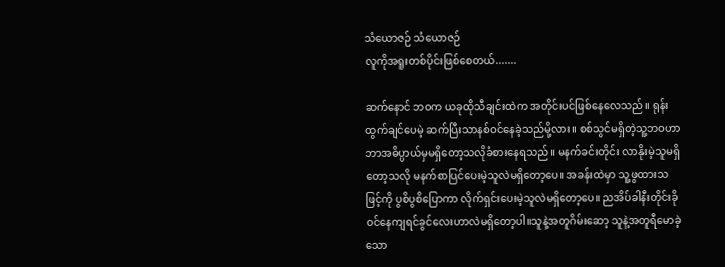သံယောဇဉ် သံယောဇဉ်
လူကိုအရူးတစ်ပိုင်းဖြစ်စေတယ်.......

ဆက်နောင် ဘဝက ယခုထိုသီချင်းထဲက အတိုင်းပင်ဖြစ်နေလေသည်။ ရုန်းထွက်ချင်ပေမဲ့ ဆက်ပြီးသာနစ်ဝင်နေခဲ့သည်မို့လား။ စစ်သွင်မရှိတဲ့သူ့ဘဝဟာ ဘာအဓိပ္ပာယ်မှမရှိတော့သလိုခံစားနေရသည်။ မနက်ခင်းတိုင်း လာနိုးမဲ့သူမရှိတော့သလို မနက်စာပြင်ပေးမဲ့သူလဲမရှိတော့ပေ။ အခန်းထဲမှာ သူ့ဖွထားသဖြင့်ကို ပွစိပွစိပြောကာ လိုက်ရှင်းပေးမဲ့သူလဲမရှိတော့ပေ။ ညအိပ်ခါနီးတိုင်းခိုဝင်နေကျရင်ခွင်လေးဟာလဲမရှိတော့ပါ။သူနဲ့အတူဂိမ်းဆော့ သူနဲ့အတူရီမောခဲ့သော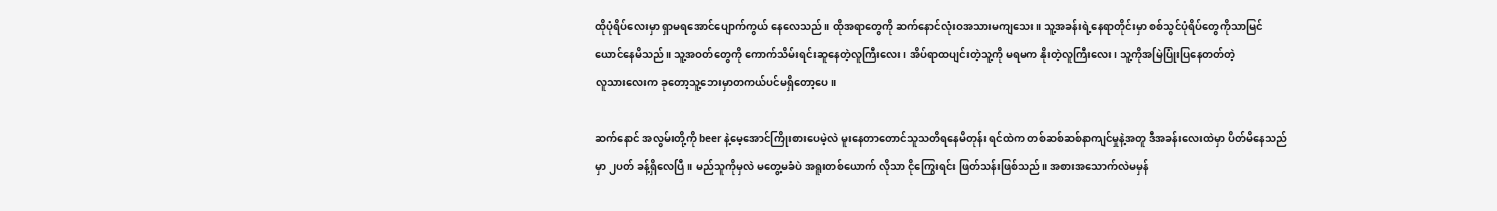ထိုပုံရိပ်လေးမှာ ရှာမရအောင်ပျောက်ကွယ် နေလေသည်။ ထိုအရာတွေကို ဆက်နောင်လုံးဝအသားမကျသေး။ သူ့အခန်းရဲ့နေရာတိုင်းမှာ စစ်သွင်ပုံရိပ်တွေကိုသာမြင်ယောင်နေမိသည်။ သူ့အဝတ်တွေကို ကောက်သိမ်းရင်းဆူနေတဲ့လူကြီးလေး၊ အိပ်ရာထပျင်းတဲ့သူ့ကို မရမက နိုးတဲ့လူကြီးလေး၊ သူ့ကိုအမြဲပြုံးပြနေတတ်တဲ့
လူသားလေးက ခုတော့သူ့ဘေးမှာတကယ်ပင်မရှိတော့ပေ။

ဆက်နောင် အလွမ်းတို့ကို beer နဲ့မေ့အောင်ကြိုးစားပေမဲ့လဲ မူးနေတာတောင်သူသတိရနေမိတုန်း ရင်ထဲက တစ်ဆစ်ဆစ်နာကျင်မှုနဲ့အတူ ဒီအခန်းလေးထဲမှာ ပိတ်မိနေသည်မှာ ၂ပတ် ခန့်ရှိလေပြီ။ မည်သူကိုမှလဲ မတွေ့မခံပဲ အရူးတစ်ယောက် လိုသာ ငိုကြွေးရင်း ဖြတ်သန်းဖြစ်သည်။ အစားအသောက်လဲမမှန်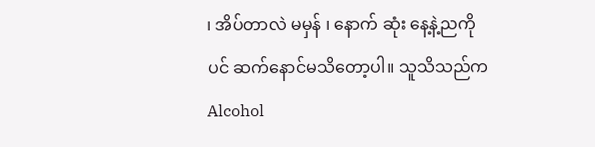၊ အိပ်တာလဲ မမှန် ၊ နောက် ဆုံး နေ့နဲ့ညကိုပင် ဆက်နောင်မသိတော့ပါ။ သူသိသည်က Alcohol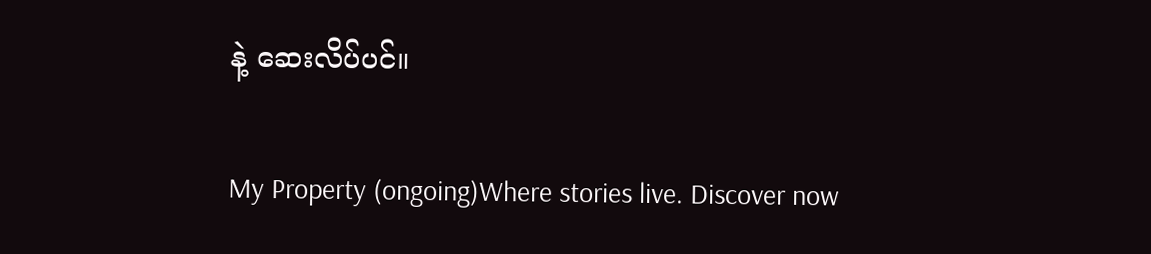နဲ့ ဆေးလိပ်ပင်။

My Property (ongoing)Where stories live. Discover now